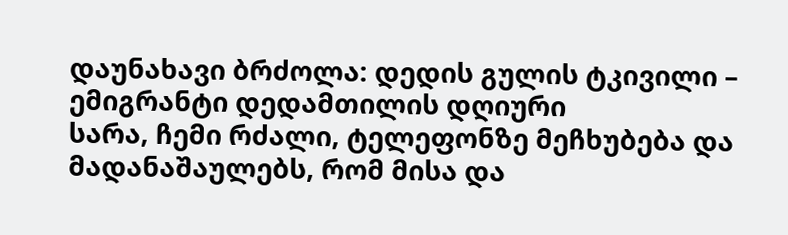დაუნახავი ბრძოლა: დედის გულის ტკივილი – ემიგრანტი დედამთილის დღიური
სარა, ჩემი რძალი, ტელეფონზე მეჩხუბება და მადანაშაულებს, რომ მისა და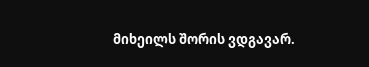მიხეილს შორის ვდგავარ.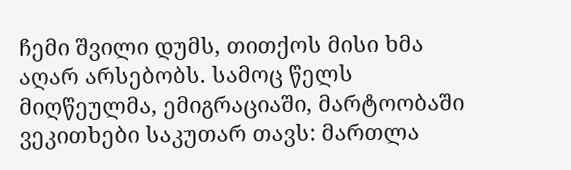ჩემი შვილი დუმს, თითქოს მისი ხმა აღარ არსებობს. სამოც წელს მიღწეულმა, ემიგრაციაში, მარტოობაში ვეკითხები საკუთარ თავს: მართლა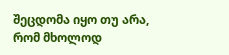შეცდომა იყო თუ არა, რომ მხოლოდ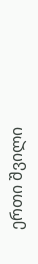ერთი შვილი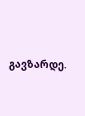გავზარდე.